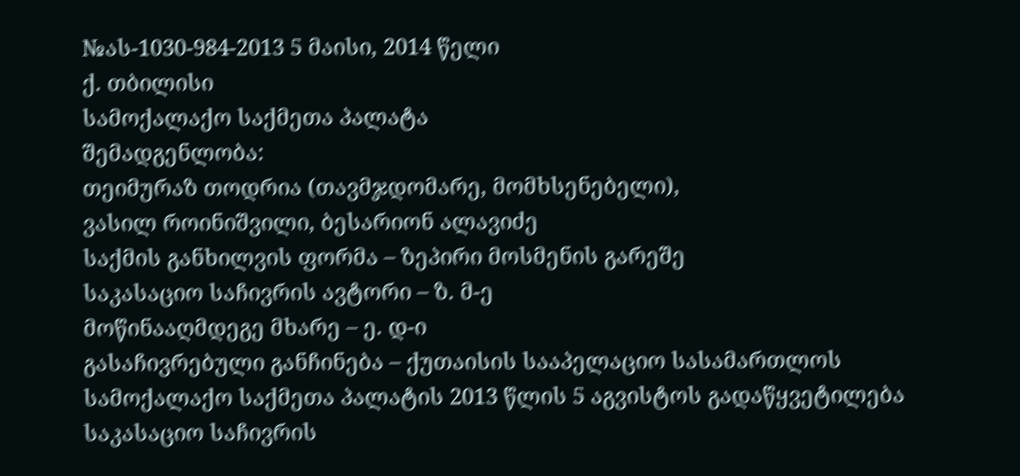№ას-1030-984-2013 5 მაისი, 2014 წელი
ქ. თბილისი
სამოქალაქო საქმეთა პალატა
შემადგენლობა:
თეიმურაზ თოდრია (თავმჯდომარე, მომხსენებელი),
ვასილ როინიშვილი, ბესარიონ ალავიძე
საქმის განხილვის ფორმა – ზეპირი მოსმენის გარეშე
საკასაციო საჩივრის ავტორი – ზ. მ-ე
მოწინააღმდეგე მხარე – ე. დ-ი
გასაჩივრებული განჩინება – ქუთაისის სააპელაციო სასამართლოს სამოქალაქო საქმეთა პალატის 2013 წლის 5 აგვისტოს გადაწყვეტილება
საკასაციო საჩივრის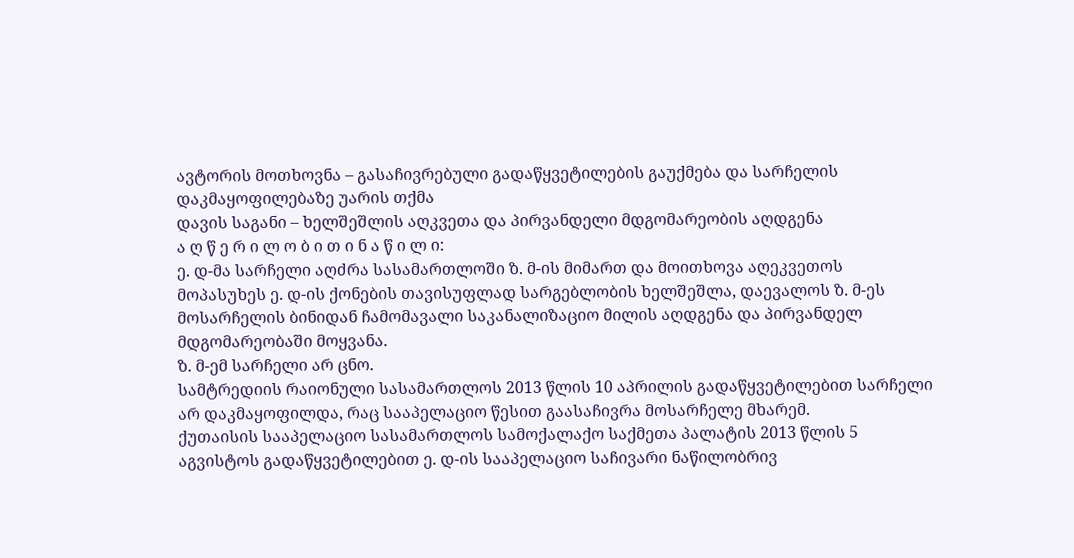ავტორის მოთხოვნა – გასაჩივრებული გადაწყვეტილების გაუქმება და სარჩელის დაკმაყოფილებაზე უარის თქმა
დავის საგანი – ხელშეშლის აღკვეთა და პირვანდელი მდგომარეობის აღდგენა
ა ღ წ ე რ ი ლ ო ბ ი თ ი ნ ა წ ი ლ ი:
ე. დ-მა სარჩელი აღძრა სასამართლოში ზ. მ-ის მიმართ და მოითხოვა აღეკვეთოს მოპასუხეს ე. დ-ის ქონების თავისუფლად სარგებლობის ხელშეშლა, დაევალოს ზ. მ-ეს მოსარჩელის ბინიდან ჩამომავალი საკანალიზაციო მილის აღდგენა და პირვანდელ მდგომარეობაში მოყვანა.
ზ. მ-ემ სარჩელი არ ცნო.
სამტრედიის რაიონული სასამართლოს 2013 წლის 10 აპრილის გადაწყვეტილებით სარჩელი არ დაკმაყოფილდა, რაც სააპელაციო წესით გაასაჩივრა მოსარჩელე მხარემ.
ქუთაისის სააპელაციო სასამართლოს სამოქალაქო საქმეთა პალატის 2013 წლის 5 აგვისტოს გადაწყვეტილებით ე. დ-ის სააპელაციო საჩივარი ნაწილობრივ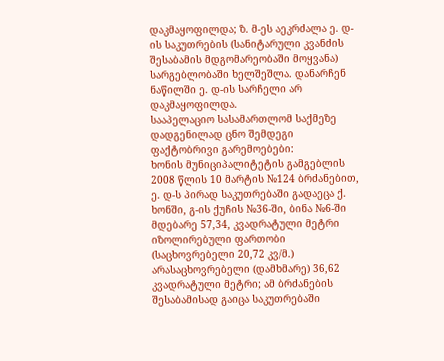დაკმაყოფილდა; ზ. მ-ეს აეკრძალა ე. დ-ის საკუთრების (სანიტარული კვანძის შესაბამის მდგომარეობაში მოყვანა) სარგებლობაში ხელშეშლა. დანარჩენ ნაწილში ე. დ-ის სარჩელი არ დაკმაყოფილდა.
სააპელაციო სასამართლომ საქმეზე დადგენილად ცნო შემდეგი ფაქტობრივი გარემოებები:
ხონის მუნიციპალიტეტის გამგებლის 2008 წლის 10 მარტის №124 ბრძანებით, ე. დ-ს პირად საკუთრებაში გადაეცა ქ. ხონში, გ-ის ქუჩის №36-ში, ბინა №6-ში მდებარე 57,34, კვადრატული მეტრი იზოლირებული ფართობი (საცხოვრებელი 20,72 კვ/მ.) არასაცხოვრებელი (დამხმარე) 36,62 კვადრატული მეტრი; ამ ბრძანების შესაბამისად გაიცა საკუთრებაში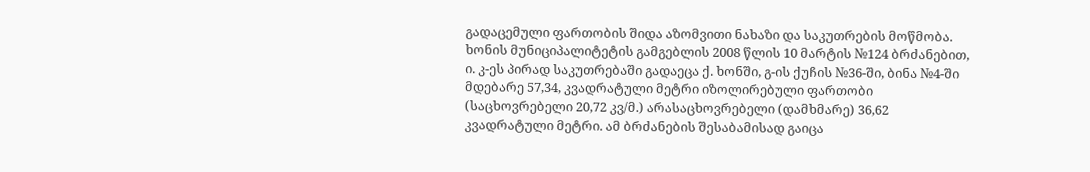გადაცემული ფართობის შიდა აზომვითი ნახაზი და საკუთრების მოწმობა.
ხონის მუნიციპალიტეტის გამგებლის 2008 წლის 10 მარტის №124 ბრძანებით, ი. კ-ეს პირად საკუთრებაში გადაეცა ქ. ხონში, გ-ის ქუჩის №36-ში, ბინა №4-ში მდებარე 57,34, კვადრატული მეტრი იზოლირებული ფართობი (საცხოვრებელი 20,72 კვ/მ.) არასაცხოვრებელი (დამხმარე) 36,62 კვადრატული მეტრი. ამ ბრძანების შესაბამისად გაიცა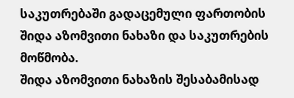საკუთრებაში გადაცემული ფართობის შიდა აზომვითი ნახაზი და საკუთრების მოწმობა.
შიდა აზომვითი ნახაზის შესაბამისად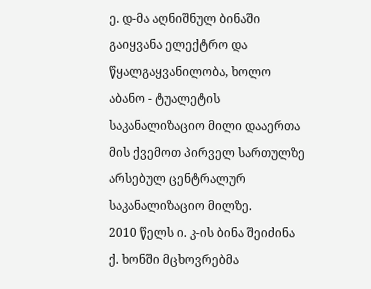ე. დ-მა აღნიშნულ ბინაში გაიყვანა ელექტრო და წყალგაყვანილობა, ხოლო აბანო - ტუალეტის საკანალიზაციო მილი დააერთა მის ქვემოთ პირველ სართულზე არსებულ ცენტრალურ საკანალიზაციო მილზე.
2010 წელს ი. კ-ის ბინა შეიძინა ქ. ხონში მცხოვრებმა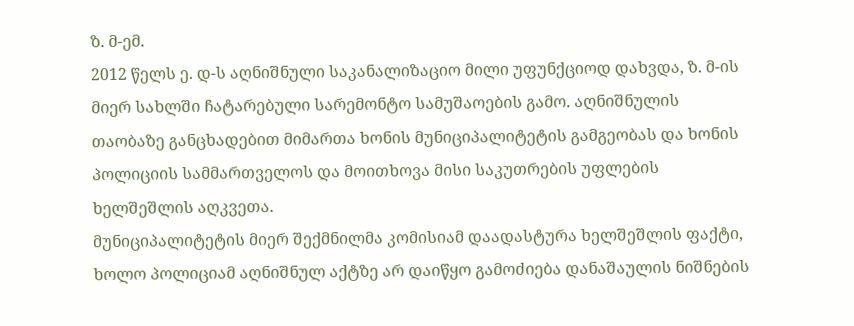ზ. მ-ემ.
2012 წელს ე. დ-ს აღნიშნული საკანალიზაციო მილი უფუნქციოდ დახვდა, ზ. მ-ის მიერ სახლში ჩატარებული სარემონტო სამუშაოების გამო. აღნიშნულის თაობაზე განცხადებით მიმართა ხონის მუნიციპალიტეტის გამგეობას და ხონის პოლიციის სამმართველოს და მოითხოვა მისი საკუთრების უფლების ხელშეშლის აღკვეთა.
მუნიციპალიტეტის მიერ შექმნილმა კომისიამ დაადასტურა ხელშეშლის ფაქტი, ხოლო პოლიციამ აღნიშნულ აქტზე არ დაიწყო გამოძიება დანაშაულის ნიშნების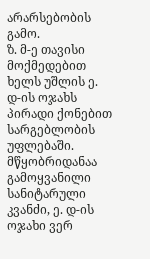არარსებობის გამო.
ზ. მ-ე თავისი მოქმედებით ხელს უშლის ე. დ-ის ოჯახს პირადი ქონებით სარგებლობის უფლებაში. მწყობრიდანაა გამოყვანილი სანიტარული კვანძი, ე. დ-ის ოჯახი ვერ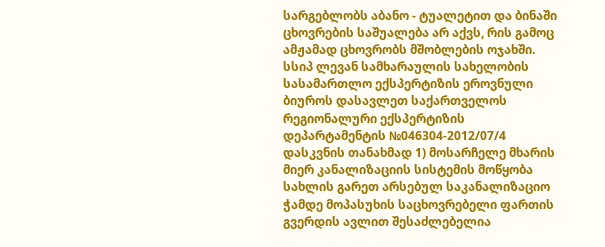სარგებლობს აბანო - ტუალეტით და ბინაში ცხოვრების საშუალება არ აქვს, რის გამოც ამჟამად ცხოვრობს მშობლების ოჯახში.
სსიპ ლევან სამხარაულის სახელობის სასამართლო ექსპერტიზის ეროვნული ბიუროს დასავლეთ საქართველოს რეგიონალური ექსპერტიზის დეპარტამენტის №046304-2012/07/4 დასკვნის თანახმად 1) მოსარჩელე მხარის მიერ კანალიზაციის სისტემის მოწყობა სახლის გარეთ არსებულ საკანალიზაციო ჭამდე მოპასუხის საცხოვრებელი ფართის გვერდის ავლით შესაძლებელია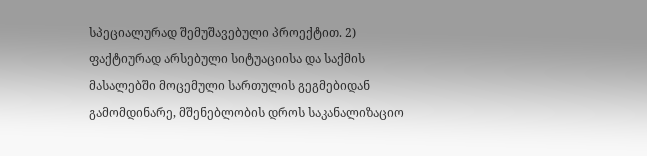სპეციალურად შემუშავებული პროექტით. 2) ფაქტიურად არსებული სიტუაციისა და საქმის მასალებში მოცემული სართულის გეგმებიდან გამომდინარე, მშენებლობის დროს საკანალიზაციო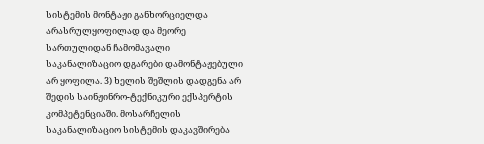სისტემის მონტაჟი განხორციელდა არასრულყოფილად და მეორე სართულიდან ჩამომავალი საკანალიზაციო დგარები დამონტაჟებული არ ყოფილა. 3) ხელის შეშლის დადგენა არ შედის საინჟინრო-ტექნიკური ექსპერტის კომპეტენციაში. მოსარჩელის საკანალიზაციო სისტემის დაკავშირება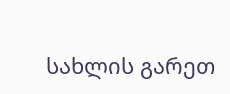სახლის გარეთ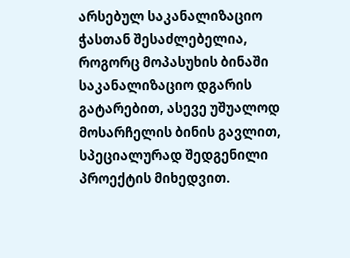არსებულ საკანალიზაციო ჭასთან შესაძლებელია, როგორც მოპასუხის ბინაში საკანალიზაციო დგარის გატარებით, ასევე უშუალოდ მოსარჩელის ბინის გავლით, სპეციალურად შედგენილი პროექტის მიხედვით.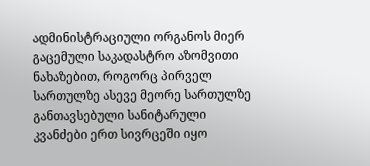ადმინისტრაციული ორგანოს მიერ გაცემული საკადასტრო აზომვითი ნახაზებით, როგორც პირველ სართულზე ასევე მეორე სართულზე განთავსებული სანიტარული კვანძები ერთ სივრცეში იყო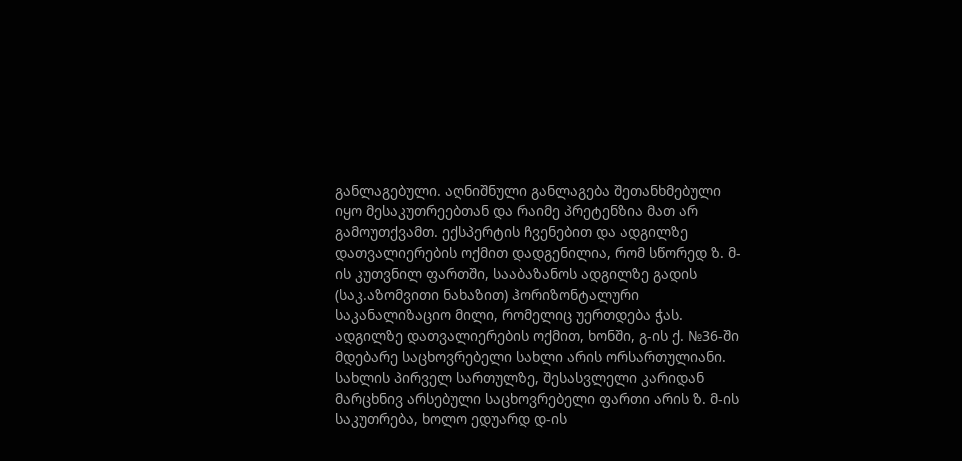განლაგებული. აღნიშნული განლაგება შეთანხმებული იყო მესაკუთრეებთან და რაიმე პრეტენზია მათ არ გამოუთქვამთ. ექსპერტის ჩვენებით და ადგილზე დათვალიერების ოქმით დადგენილია, რომ სწორედ ზ. მ-ის კუთვნილ ფართში, სააბაზანოს ადგილზე გადის (საკ.აზომვითი ნახაზით) ჰორიზონტალური საკანალიზაციო მილი, რომელიც უერთდება ჭას.
ადგილზე დათვალიერების ოქმით, ხონში, გ-ის ქ. №36-ში მდებარე საცხოვრებელი სახლი არის ორსართულიანი. სახლის პირველ სართულზე, შესასვლელი კარიდან მარცხნივ არსებული საცხოვრებელი ფართი არის ზ. მ-ის საკუთრება, ხოლო ედუარდ დ-ის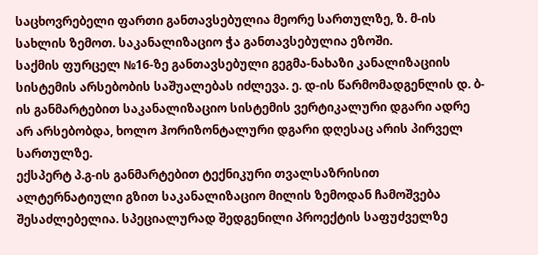საცხოვრებელი ფართი განთავსებულია მეორე სართულზე, ზ. მ-ის სახლის ზემოთ. საკანალიზაციო ჭა განთავსებულია ეზოში.
საქმის ფურცელ №16-ზე განთავსებული გეგმა-ნახაზი კანალიზაციის სისტემის არსებობის საშუალებას იძლევა. ე. დ-ის წარმომადგენლის დ. ბ-ის განმარტებით საკანალიზაციო სისტემის ვერტიკალური დგარი ადრე არ არსებობდა, ხოლო ჰორიზონტალური დგარი დღესაც არის პირველ სართულზე.
ექსპერტ პ.გ-ის განმარტებით ტექნიკური თვალსაზრისით ალტერნატიული გზით საკანალიზაციო მილის ზემოდან ჩამოშვება შესაძლებელია. სპეციალურად შედგენილი პროექტის საფუძველზე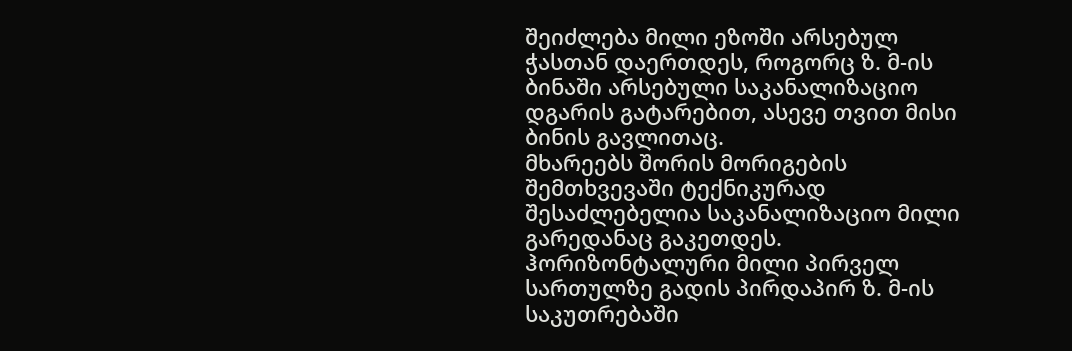შეიძლება მილი ეზოში არსებულ ჭასთან დაერთდეს, როგორც ზ. მ-ის ბინაში არსებული საკანალიზაციო დგარის გატარებით, ასევე თვით მისი ბინის გავლითაც.
მხარეებს შორის მორიგების შემთხვევაში ტექნიკურად შესაძლებელია საკანალიზაციო მილი გარედანაც გაკეთდეს. ჰორიზონტალური მილი პირველ სართულზე გადის პირდაპირ ზ. მ-ის საკუთრებაში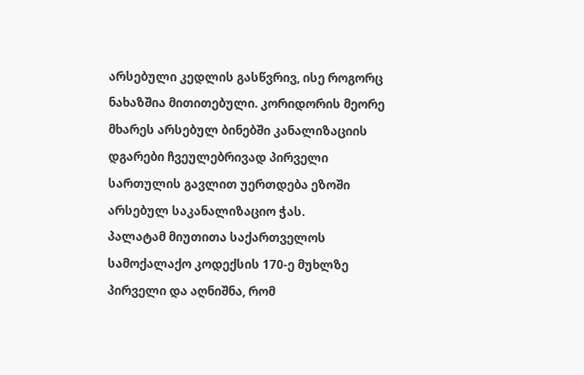არსებული კედლის გასწვრივ, ისე როგორც ნახაზშია მითითებული. კორიდორის მეორე მხარეს არსებულ ბინებში კანალიზაციის დგარები ჩვეულებრივად პირველი სართულის გავლით უერთდება ეზოში არსებულ საკანალიზაციო ჭას.
პალატამ მიუთითა საქართველოს სამოქალაქო კოდექსის 170-ე მუხლზე პირველი და აღნიშნა, რომ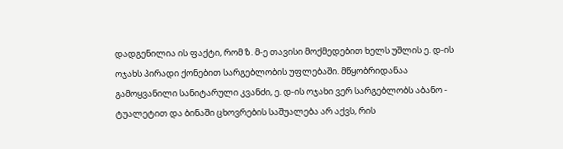დადგენილია ის ფაქტი, რომ ზ. მ-ე თავისი მოქმედებით ხელს უშლის ე. დ-ის ოჯახს პირადი ქონებით სარგებლობის უფლებაში. მწყობრიდანაა გამოყვანილი სანიტარული კვანძი, ე. დ-ის ოჯახი ვერ სარგებლობს აბანო - ტუალეტით და ბინაში ცხოვრების საშუალება არ აქვს, რის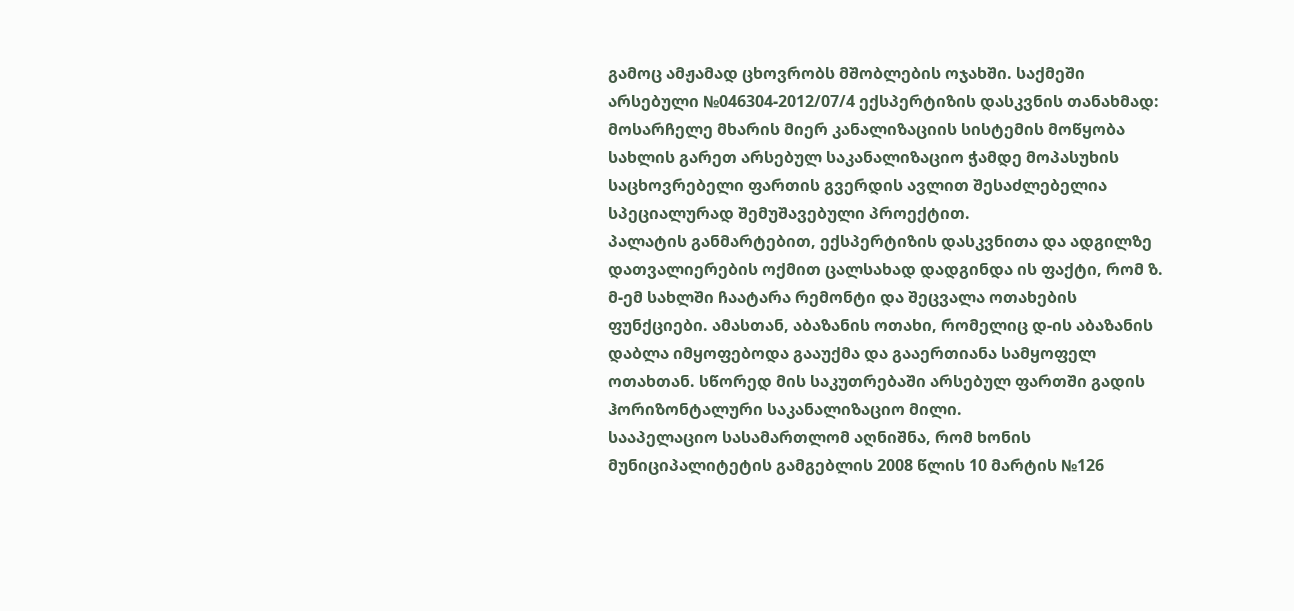გამოც ამჟამად ცხოვრობს მშობლების ოჯახში. საქმეში არსებული №046304-2012/07/4 ექსპერტიზის დასკვნის თანახმად: მოსარჩელე მხარის მიერ კანალიზაციის სისტემის მოწყობა სახლის გარეთ არსებულ საკანალიზაციო ჭამდე მოპასუხის საცხოვრებელი ფართის გვერდის ავლით შესაძლებელია სპეციალურად შემუშავებული პროექტით.
პალატის განმარტებით, ექსპერტიზის დასკვნითა და ადგილზე დათვალიერების ოქმით ცალსახად დადგინდა ის ფაქტი, რომ ზ. მ-ემ სახლში ჩაატარა რემონტი და შეცვალა ოთახების ფუნქციები. ამასთან, აბაზანის ოთახი, რომელიც დ-ის აბაზანის დაბლა იმყოფებოდა გააუქმა და გააერთიანა სამყოფელ ოთახთან. სწორედ მის საკუთრებაში არსებულ ფართში გადის ჰორიზონტალური საკანალიზაციო მილი.
სააპელაციო სასამართლომ აღნიშნა, რომ ხონის მუნიციპალიტეტის გამგებლის 2008 წლის 10 მარტის №126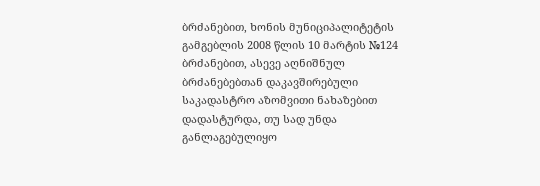ბრძანებით, ხონის მუნიციპალიტეტის გამგებლის 2008 წლის 10 მარტის №124 ბრძანებით, ასევე აღნიშნულ ბრძანებებთან დაკავშირებული საკადასტრო აზომვითი ნახაზებით დადასტურდა, თუ სად უნდა განლაგებულიყო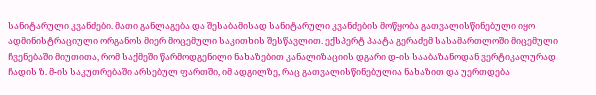სანიტარული კვანძები. მათი განლაგება და შესაბამისად სანიტარული კვანძების მოწყობა გათვალისწინებული იყო ადმინისტრაციული ორგანოს მიერ მოცემული საკითხის შესწავლით. ექსპერტ პაატა გერაძემ სასამართლოში მიცემული ჩვენებაში მიუთითა, რომ საქმეში წარმოდგენილი ნახაზებით კანალიზაციის დგარი დ-ის სააბაზანოდან ვერტიკალურად ჩადის ზ. მ-ის საკუთრებაში არსებულ ფართში, იმ ადგილზე, რაც გათვალისწინებულია ნახაზით და უერთდება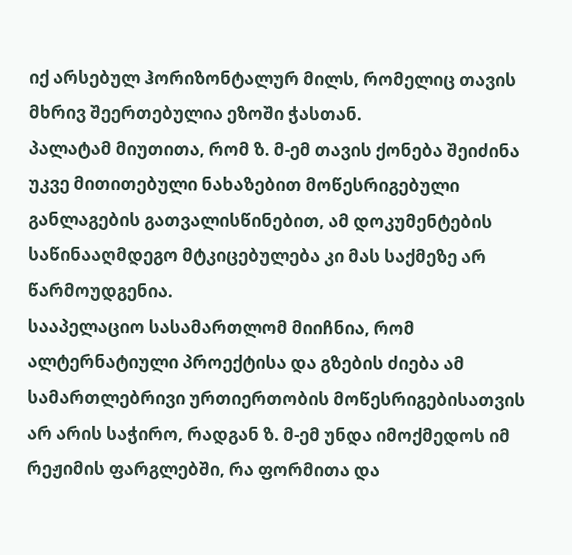იქ არსებულ ჰორიზონტალურ მილს, რომელიც თავის მხრივ შეერთებულია ეზოში ჭასთან.
პალატამ მიუთითა, რომ ზ. მ-ემ თავის ქონება შეიძინა უკვე მითითებული ნახაზებით მოწესრიგებული განლაგების გათვალისწინებით, ამ დოკუმენტების საწინააღმდეგო მტკიცებულება კი მას საქმეზე არ წარმოუდგენია.
სააპელაციო სასამართლომ მიიჩნია, რომ ალტერნატიული პროექტისა და გზების ძიება ამ სამართლებრივი ურთიერთობის მოწესრიგებისათვის არ არის საჭირო, რადგან ზ. მ-ემ უნდა იმოქმედოს იმ რეჟიმის ფარგლებში, რა ფორმითა და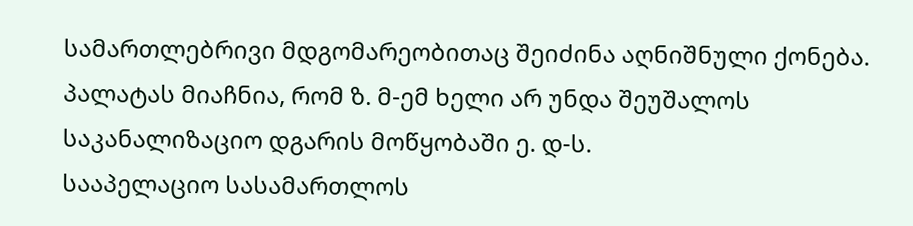სამართლებრივი მდგომარეობითაც შეიძინა აღნიშნული ქონება. პალატას მიაჩნია, რომ ზ. მ-ემ ხელი არ უნდა შეუშალოს საკანალიზაციო დგარის მოწყობაში ე. დ-ს.
სააპელაციო სასამართლოს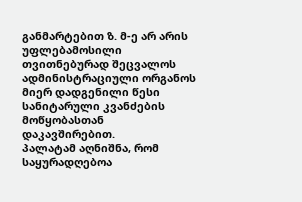განმარტებით ზ. მ-ე არ არის უფლებამოსილი თვითნებურად შეცვალოს ადმინისტრაციული ორგანოს მიერ დადგენილი წესი სანიტარული კვანძების მოწყობასთან დაკავშირებით.
პალატამ აღნიშნა, რომ საყურადღებოა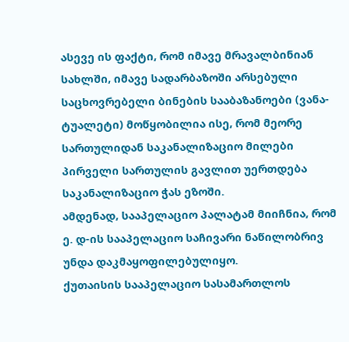ასევე ის ფაქტი, რომ იმავე მრავალბინიან სახლში, იმავე სადარბაზოში არსებული საცხოვრებელი ბინების სააბაზანოები (ვანა-ტუალეტი) მოწყობილია ისე, რომ მეორე სართულიდან საკანალიზაციო მილები პირველი სართულის გავლით უერთდება საკანალიზაციო ჭას ეზოში.
ამდენად, სააპელაციო პალატამ მიიჩნია, რომ ე. დ-ის სააპელაციო საჩივარი ნაწილობრივ უნდა დაკმაყოფილებულიყო.
ქუთაისის სააპელაციო სასამართლოს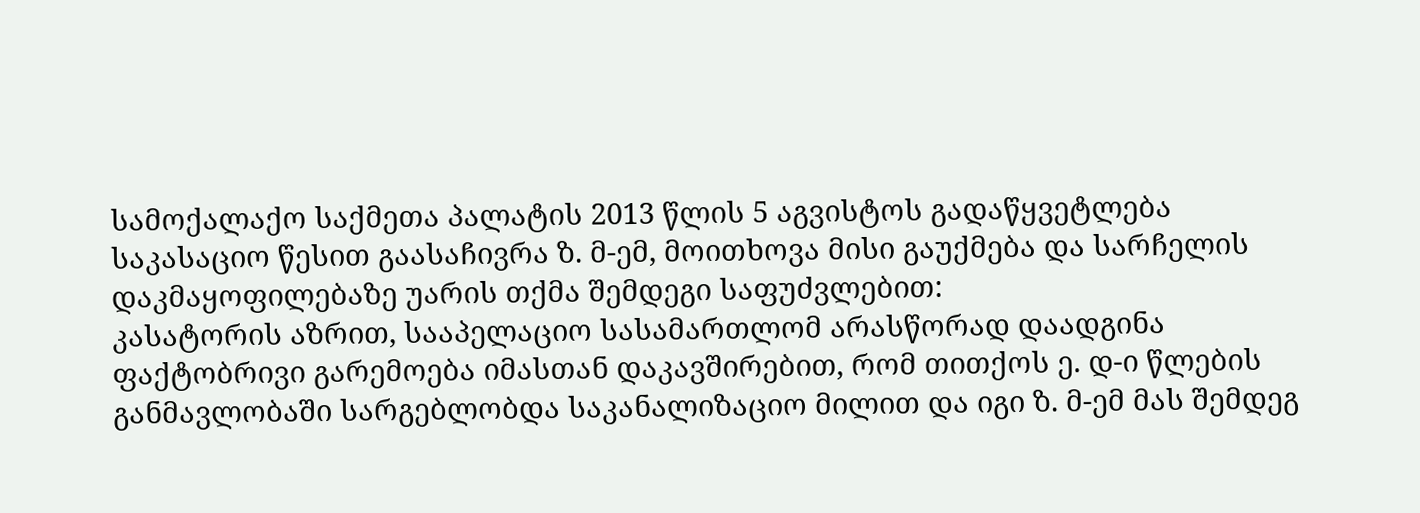სამოქალაქო საქმეთა პალატის 2013 წლის 5 აგვისტოს გადაწყვეტლება საკასაციო წესით გაასაჩივრა ზ. მ-ემ, მოითხოვა მისი გაუქმება და სარჩელის დაკმაყოფილებაზე უარის თქმა შემდეგი საფუძვლებით:
კასატორის აზრით, სააპელაციო სასამართლომ არასწორად დაადგინა ფაქტობრივი გარემოება იმასთან დაკავშირებით, რომ თითქოს ე. დ-ი წლების განმავლობაში სარგებლობდა საკანალიზაციო მილით და იგი ზ. მ-ემ მას შემდეგ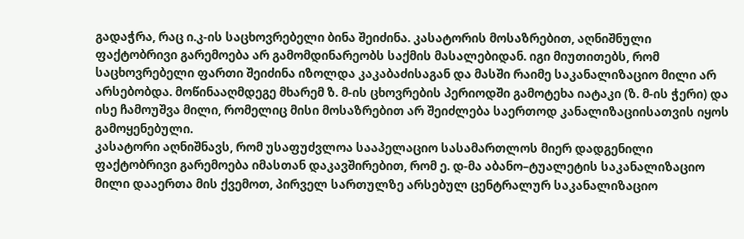გადაჭრა, რაც ი.კ-ის საცხოვრებელი ბინა შეიძინა. კასატორის მოსაზრებით, აღნიშნული ფაქტობრივი გარემოება არ გამომდინარეობს საქმის მასალებიდან. იგი მიუთითებს, რომ საცხოვრებელი ფართი შეიძინა იზოლდა კაკაბაძისაგან და მასში რაიმე საკანალიზაციო მილი არ არსებობდა. მოწინააღმდეგე მხარემ ზ. მ-ის ცხოვრების პერიოდში გამოტეხა იატაკი (ზ. მ-ის ჭერი) და ისე ჩამოუშვა მილი, რომელიც მისი მოსაზრებით არ შეიძლება საერთოდ კანალიზაციისათვის იყოს გამოყენებული.
კასატორი აღნიშნავს, რომ უსაფუძვლოა სააპელაციო სასამართლოს მიერ დადგენილი ფაქტობრივი გარემოება იმასთან დაკავშირებით, რომ ე. დ-მა აბანო–ტუალეტის საკანალიზაციო მილი დააერთა მის ქვემოთ, პირველ სართულზე არსებულ ცენტრალურ საკანალიზაციო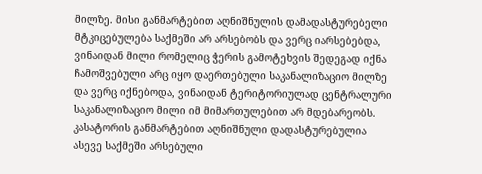მილზე. მისი განმარტებით აღნიშნულის დამადასტურებელი მტკიცებულება საქმეში არ არსებობს და ვერც იარსებებდა, ვინაიდან მილი რომელიც ჭერის გამოტეხვის შედეგად იქნა ჩამოშვებული არც იყო დაერთებული საკანალიზაციო მილზე და ვერც იქნებოდა, ვინაიდან ტერიტორიულად ცენტრალური საკანალიზაციო მილი იმ მიმართულებით არ მდებარეობს. კასატორის განმარტებით აღნიშნული დადასტურებულია ასევე საქმეში არსებული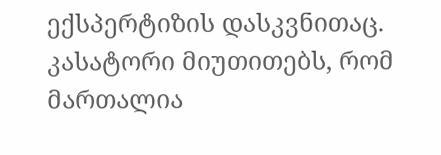ექსპერტიზის დასკვნითაც.
კასატორი მიუთითებს, რომ მართალია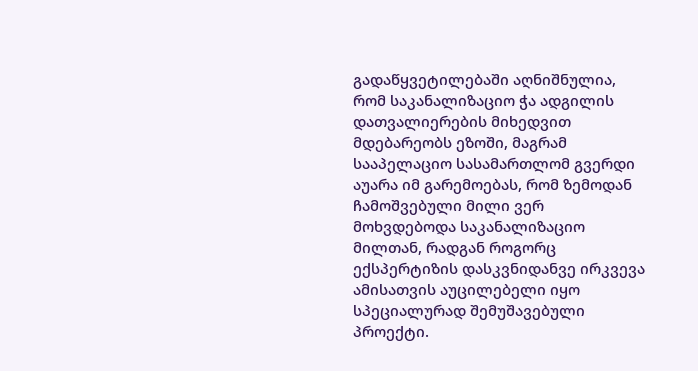გადაწყვეტილებაში აღნიშნულია, რომ საკანალიზაციო ჭა ადგილის დათვალიერების მიხედვით მდებარეობს ეზოში, მაგრამ სააპელაციო სასამართლომ გვერდი აუარა იმ გარემოებას, რომ ზემოდან ჩამოშვებული მილი ვერ მოხვდებოდა საკანალიზაციო მილთან, რადგან როგორც ექსპერტიზის დასკვნიდანვე ირკვევა ამისათვის აუცილებელი იყო სპეციალურად შემუშავებული პროექტი.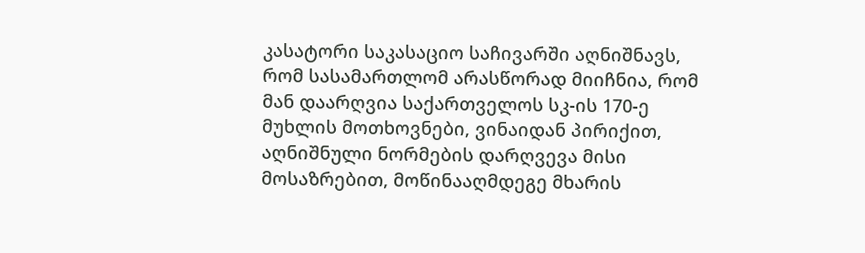კასატორი საკასაციო საჩივარში აღნიშნავს, რომ სასამართლომ არასწორად მიიჩნია, რომ მან დაარღვია საქართველოს სკ-ის 170-ე მუხლის მოთხოვნები, ვინაიდან პირიქით, აღნიშნული ნორმების დარღვევა მისი მოსაზრებით, მოწინააღმდეგე მხარის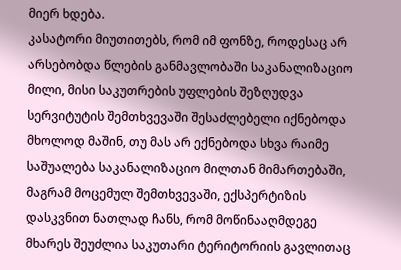მიერ ხდება.
კასატორი მიუთითებს, რომ იმ ფონზე, როდესაც არ არსებობდა წლების განმავლობაში საკანალიზაციო მილი, მისი საკუთრების უფლების შეზღუდვა სერვიტუტის შემთხვევაში შესაძლებელი იქნებოდა მხოლოდ მაშინ, თუ მას არ ექნებოდა სხვა რაიმე საშუალება საკანალიზაციო მილთან მიმართებაში, მაგრამ მოცემულ შემთხვევაში, ექსპერტიზის დასკვნით ნათლად ჩანს, რომ მოწინააღმდეგე მხარეს შეუძლია საკუთარი ტერიტორიის გავლითაც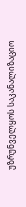უზრუნველყოს საკანალიზაციო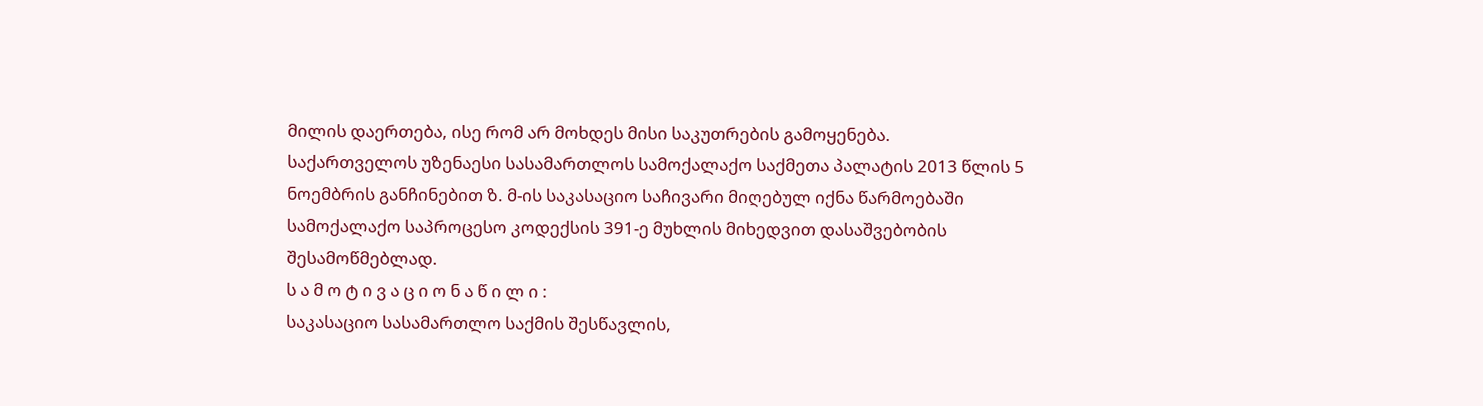მილის დაერთება, ისე რომ არ მოხდეს მისი საკუთრების გამოყენება.
საქართველოს უზენაესი სასამართლოს სამოქალაქო საქმეთა პალატის 2013 წლის 5 ნოემბრის განჩინებით ზ. მ-ის საკასაციო საჩივარი მიღებულ იქნა წარმოებაში სამოქალაქო საპროცესო კოდექსის 391-ე მუხლის მიხედვით დასაშვებობის შესამოწმებლად.
ს ა მ ო ტ ი ვ ა ც ი ო ნ ა წ ი ლ ი :
საკასაციო სასამართლო საქმის შესწავლის,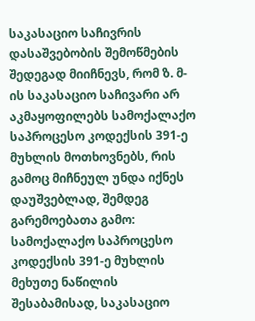საკასაციო საჩივრის დასაშვებობის შემოწმების შედეგად მიიჩნევს, რომ ზ. მ-ის საკასაციო საჩივარი არ აკმაყოფილებს სამოქალაქო საპროცესო კოდექსის 391-ე მუხლის მოთხოვნებს, რის გამოც მიჩნეულ უნდა იქნეს დაუშვებლად, შემდეგ გარემოებათა გამო:
სამოქალაქო საპროცესო კოდექსის 391-ე მუხლის მეხუთე ნაწილის შესაბამისად, საკასაციო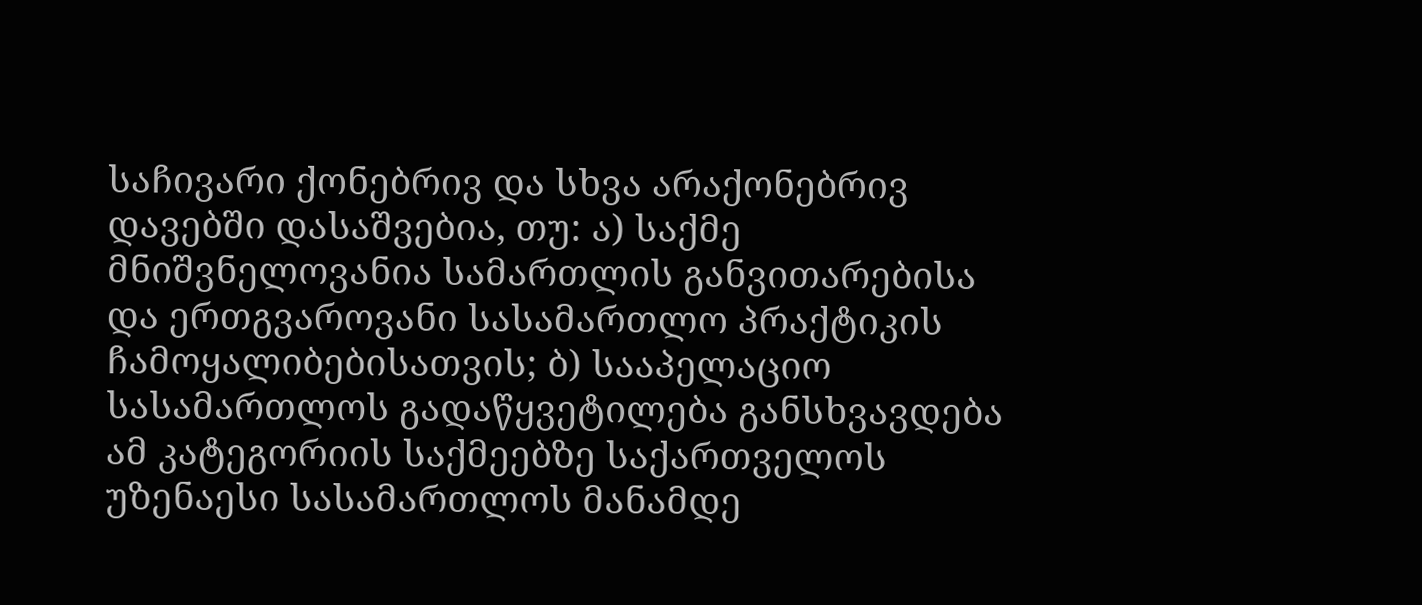საჩივარი ქონებრივ და სხვა არაქონებრივ დავებში დასაშვებია, თუ: ა) საქმე მნიშვნელოვანია სამართლის განვითარებისა და ერთგვაროვანი სასამართლო პრაქტიკის ჩამოყალიბებისათვის; ბ) სააპელაციო სასამართლოს გადაწყვეტილება განსხვავდება ამ კატეგორიის საქმეებზე საქართველოს უზენაესი სასამართლოს მანამდე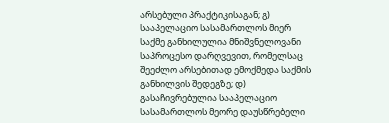არსებული პრაქტიკისაგან; გ) სააპელაციო სასამართლოს მიერ საქმე განხილულია მნიშვნელოვანი საპროცესო დარღვევით, რომელსაც შეეძლო არსებითად ემოქმედა საქმის განხილვის შედეგზე; დ) გასაჩივრებულია სააპელაციო სასამართლოს მეორე დაუსწრებელი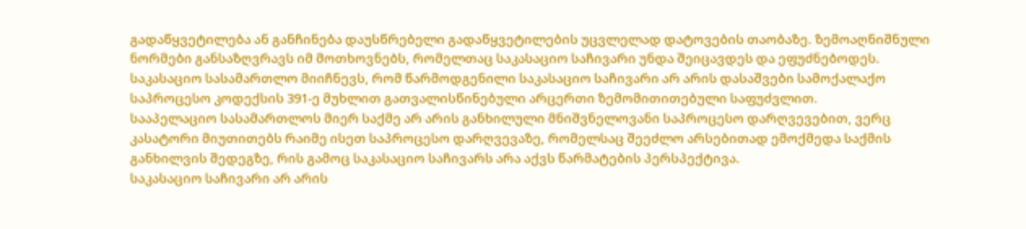გადაწყვეტილება ან განჩინება დაუსწრებელი გადაწყვეტილების უცვლელად დატოვების თაობაზე. ზემოაღნიშნული ნორმები განსაზღვრავს იმ მოთხოვნებს, რომელთაც საკასაციო საჩივარი უნდა შეიცავდეს და ეფუძნებოდეს.
საკასაციო სასამართლო მიიჩნევს, რომ წარმოდგენილი საკასაციო საჩივარი არ არის დასაშვები სამოქალაქო საპროცესო კოდექსის 391-ე მუხლით გათვალისწინებული არცერთი ზემომითითებული საფუძვლით.
სააპელაციო სასამართლოს მიერ საქმე არ არის განხილული მნიშვნელოვანი საპროცესო დარღვევებით, ვერც კასატორი მიუთითებს რაიმე ისეთ საპროცესო დარღვევაზე, რომელსაც შეეძლო არსებითად ემოქმედა საქმის განხილვის შედეგზე, რის გამოც საკასაციო საჩივარს არა აქვს წარმატების პერსპექტივა.
საკასაციო საჩივარი არ არის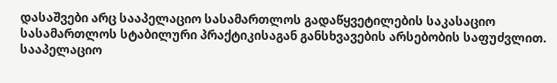დასაშვები არც სააპელაციო სასამართლოს გადაწყვეტილების საკასაციო სასამართლოს სტაბილური პრაქტიკისაგან განსხვავების არსებობის საფუძვლით. სააპელაციო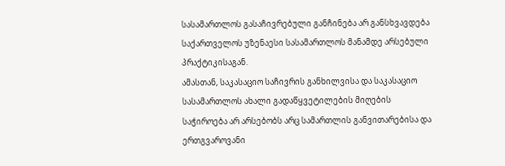სასამართლოს გასაჩივრებული განჩინება არ განსხვავდება საქართველოს უზენაესი სასამართლოს მანამდე არსებული პრაქტიკისაგან.
ამასთან, საკასაციო საჩივრის განხილვისა და საკასაციო სასამართლოს ახალი გადაწყვეტილების მიღების საჭიროება არ არსებობს არც სამართლის განვითარებისა და ერთგვაროვანი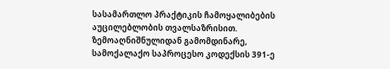სასამართლო პრაქტიკის ჩამოყალიბების აუცილებლობის თვალსაზრისით.
ზემოაღნიშნულიდან გამომდინარე, სამოქალაქო საპროცესო კოდექსის 391-ე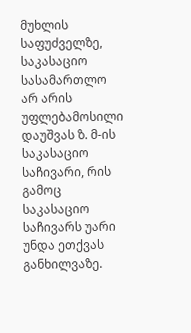მუხლის საფუძველზე, საკასაციო სასამართლო არ არის უფლებამოსილი დაუშვას ზ. მ-ის საკასაციო საჩივარი, რის გამოც საკასაციო საჩივარს უარი უნდა ეთქვას განხილვაზე.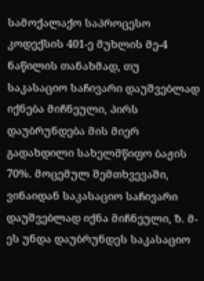სამოქალაქო საპროცესო კოდექსის 401-ე მუხლის მე-4 ნაწილის თანახმად, თუ საკასაციო საჩივარი დაუშვებლად იქნება მიჩნეული, პირს დაუბრუნდება მის მიერ გადახდილი სახელმწიფო ბაჟის 70%. მოცემულ შემთხვევაში, ვინაიდან საკასაციო საჩივარი დაუშვებლად იქნა მიჩნეული, ზ. მ-ეს უნდა დაუბრუნდეს საკასაციო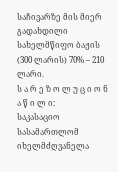საჩივარზე მის მიერ გადახდილი სახელმწიფო ბაჟის (300 ლარის) 70% – 210 ლარი.
ს ა რ ე ზ ო ლ უ ც ი ო ნ ა წ ი ლ ი:
საკასაციო სასამართლომ იხელმძღვანელა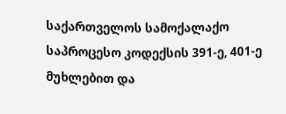საქართველოს სამოქალაქო საპროცესო კოდექსის 391-ე, 401-ე მუხლებით და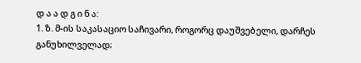დ ა ა დ გ ი ნ ა:
1. ზ. მ-ის საკასაციო საჩივარი, როგორც დაუშვებელი, დარჩეს განუხილველად;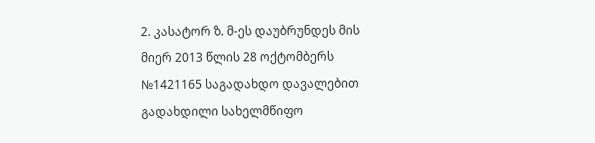2. კასატორ ზ. მ-ეს დაუბრუნდეს მის მიერ 2013 წლის 28 ოქტომბერს №1421165 საგადახდო დავალებით გადახდილი სახელმწიფო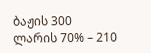ბაჟის 300 ლარის 70% – 210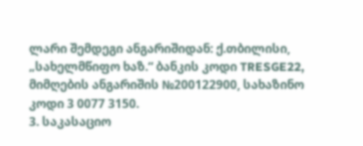ლარი შემდეგი ანგარიშიდან: ქ.თბილისი, „სახელმწიფო ხაზ.“ ბანკის კოდი TRESGE22, მიმღების ანგარიშის №200122900, სახაზინო კოდი 3 0077 3150.
3. საკასაციო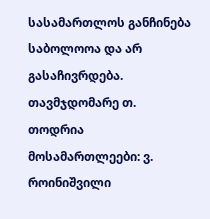სასამართლოს განჩინება საბოლოოა და არ გასაჩივრდება.
თავმჯდომარე თ. თოდრია
მოსამართლეები: ვ. როინიშვილი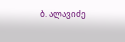ბ. ალავიძე